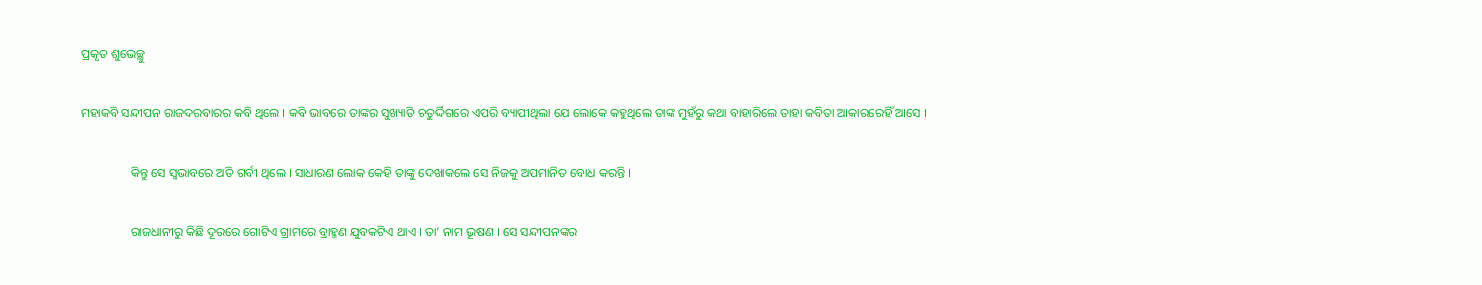ପ୍ରକୃତ ଶୁଭେଚ୍ଛୁ

ମହାକବି ସନ୍ଦୀପନ ରାଜଦରବାରର କବି ଥିଲେ । କବି ଭାବରେ ତାଙ୍କର ସୁଖ୍ୟାତି ଚତୁର୍ଦ୍ଦିଗରେ ଏପରି ବ୍ୟାପୀଥିଲା ଯେ ଲୋକେ କହୁଥିଲେ ତାଙ୍କ ମୁହଁରୁ କଥା ବାହାରିଲେ ତାହା କବିତା ଆକାରରେହିଁ ଆସେ ।

                କିନ୍ତୁ ସେ ସ୍ୱଭାବରେ ଅତି ଗର୍ବୀ ଥିଲେ । ସାଧାରଣ ଲୋକ କେହି ତାଙ୍କୁ ଦେଖାକଲେ ସେ ନିଜକୁ ଅପମାନିତ ବୋଧ କରନ୍ତି ।

                ରାଜଧାନୀରୁ କିଛି ଦୂରରେ ଗୋଟିଏ ଗ୍ରାମରେ ବ୍ରାହ୍ମଣ ଯୁବକଟିଏ ଥାଏ । ତା’ ନାମ ଭୂଷଣ । ସେ ସନ୍ଦୀପନଙ୍କର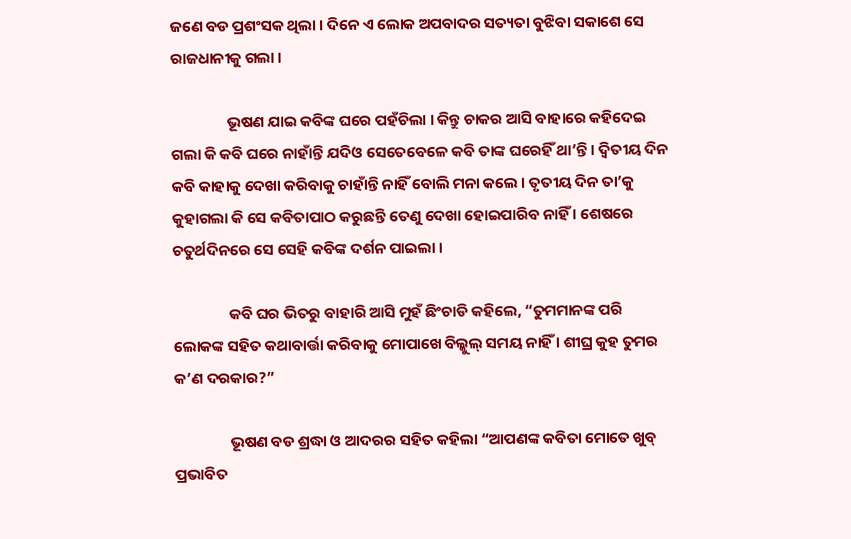ଜଣେ ବଡ ପ୍ରଶଂସକ ଥିଲା । ଦିନେ ଏ ଲୋକ ଅପବାଦର ସତ୍ୟତା ବୁଝିବା ସକାଶେ ସେ ରାଜଧାନୀକୁ ଗଲା ।

                ଭୂଷଣ ଯାଇ କବିଙ୍କ ଘରେ ପହଁଚିଲା । କିନ୍ତୁ ଚାକର ଆସି ବାହାରେ କହିଦେଇ ଗଲା କି କବି ଘରେ ନାହାଁନ୍ତି ଯଦିଓ ସେତେବେଳେ କବି ତାଙ୍କ ଘରେହିଁ ଥା’ନ୍ତି । ଦ୍ୱିତୀୟ ଦିନ କବି କାହାକୁ ଦେଖା କରିବାକୁ ଚାହାଁନ୍ତି ନାହିଁ ବୋଲି ମନା କଲେ । ତୃତୀୟ ଦିନ ତା’କୁ କୁହାଗଲା କି ସେ କବିତାପାଠ କରୁଛନ୍ତି ତେଣୁ ଦେଖା ହୋଇପାରିବ ନାହିଁ । ଶେଷରେ ଚତୁର୍ଥଦିନରେ ସେ ସେହି କବିଙ୍କ ଦର୍ଶନ ପାଇଲା ।

                କବି ଘର ଭିତରୁ ବାହାରି ଆସି ମୁହଁ ଛିଂଚାଡି କହିଲେ, “ତୁମମାନଙ୍କ ପରି ଲୋକଙ୍କ ସହିତ କଥାବାର୍ତ୍ତା କରିବାକୁ ମୋପାଖେ ବିଲ୍କୁଲ୍ ସମୟ ନାହିଁ । ଶୀଘ୍ର କୁହ ତୁମର କ’ଣ ଦରକାର?”

                ଭୂଷଣ ବଡ ଶ୍ରଦ୍ଧା ଓ ଆଦରର ସହିତ କହିଲା “ଆପଣଙ୍କ କବିତା ମୋତେ ଖୁବ୍ ପ୍ରଭାବିତ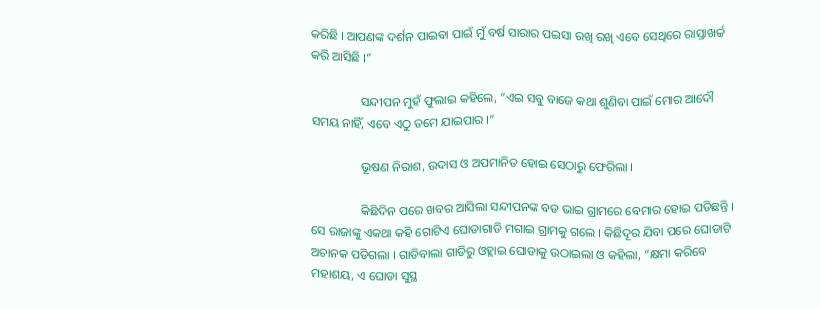କରିଛି । ଆପଣଙ୍କ ଦର୍ଶନ ପାଇବା ପାଇଁ ମୁଁ ବର୍ଷ ସାରାର ପଇସା ରଖି ରଖି ଏବେ ସେଥିରେ ରାସ୍ତାଖର୍ଚ୍ଚ କରି ଆସିଛି ।”

                ସନ୍ଦୀପନ ମୁହଁ ଫୁଲାଇ କହିଲେ, “ଏଇ ସବୁ ବାଜେ କଥା ଶୁଣିବା ପାଇଁ ମୋର ଆଦୌ ସମୟ ନାହିଁ, ଏବେ ଏଠୁ ତମେ ଯାଇପାର ।”

                ଭୂଷଣ ନିରାଶ, ଉଦାସ ଓ ଅପମାନିତ ହୋଇ ସେଠାରୁ ଫେରିଲା ।

                କିଛିଦିନ ପରେ ଖବର ଆସିଲା ସନ୍ଦୀପନଙ୍କ ବଡ ଭାଇ ଗ୍ରାମରେ ବେମାର ହୋଇ ପଡିଛନ୍ତି । ସେ ରାଜାଙ୍କୁ ଏକଥା କହି ଗୋଟିଏ ଘୋଡାଗାଡି ମଗାଇ ଗ୍ରାମକୁ ଗଲେ । କିଛିଦୂର ଯିବା ପରେ ଘୋଡାଟି ଅଚାନକ ପଡିଗଲା । ଗାଡିବାଲା ଗାଡିରୁ ଓହ୍ଲାଇ ଘୋଡାକୁ ଉଠାଇଲା ଓ କହିଲା, “କ୍ଷମା କରିବେ ମହାଶୟ, ଏ ଘୋଡା ସୁସ୍ଥ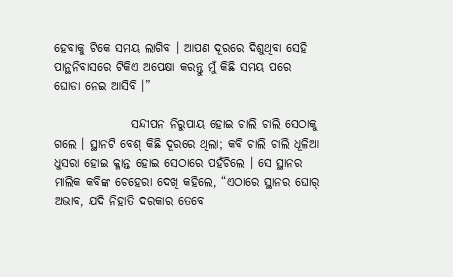ହେବାକୁ ଟିକେ ସମୟ ଲାଗିବ । ଆପଣ ଦୂରରେ ଦିଶୁଥିବା ସେହି ପାନ୍ଥନିବାସରେ ଟିକିଏ ଅପେକ୍ଷା କରନ୍ତୁ ମୁଁ କିଛି ସମୟ ପରେ ଘୋଡା ନେଇ ଆସିବି ।”

                ସନ୍ଦୀପନ ନିରୁପାୟ ହୋଇ ଚାଲି ଚାଲି ସେଠାକୁ ଗଲେ । ସ୍ଥାନଟି ବେଶ୍ କିଛି ଦୂରରେ ଥିଲା; କବି ଚାଲି ଚାଲି ଧୂଳିଆ ଧୁସରା ହୋଇ କ୍ଳାନ୍ତ ହୋଇ ସେଠାରେ ପହଁଚିଲେ । ସେ ସ୍ଥାନର ମାଲିକ କବିଙ୍କ ଚେହେରା ଦେଖି କହିଲେ, “ଏଠାରେ ସ୍ଥାନର ଘୋର୍ ଅଭାବ, ଯଦି ନିହାତି ଦରକାର ତେବେ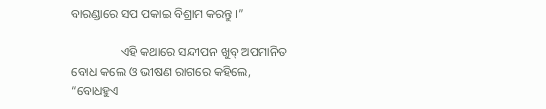ବାରଣ୍ଡାରେ ସପ ପକାଇ ବିଶ୍ରାମ କରନ୍ତୁ ।”

                ଏହି କଥାରେ ସନ୍ଦୀପନ ଖୁବ୍ ଅପମାନିତ ବୋଧ କଲେ ଓ ଭୀଷଣ ରାଗରେ କହିଲେ, “ବୋଧହୁଏ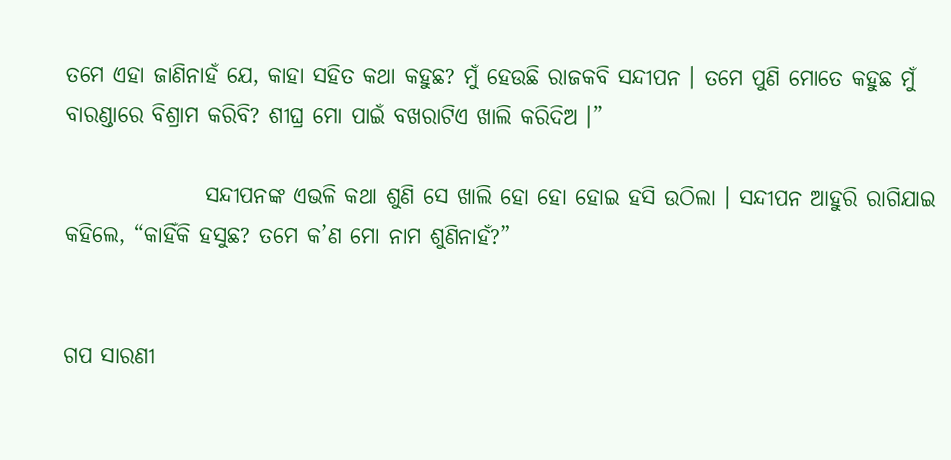ତମେ ଏହା ଜାଣିନାହଁ ଯେ, କାହା ସହିତ କଥା କହୁଛ? ମୁଁ ହେଉଛି ରାଜକବି ସନ୍ଦୀପନ । ତମେ ପୁଣି ମୋତେ କହୁଛ ମୁଁ ବାରଣ୍ଡାରେ ବିଶ୍ରାମ କରିବି? ଶୀଘ୍ର ମୋ ପାଇଁ ବଖରାଟିଏ ଖାଲି କରିଦିଅ ।”

                ସନ୍ଦୀପନଙ୍କ ଏଭଳି କଥା ଶୁଣି ସେ ଖାଲି ହୋ ହୋ ହୋଇ ହସି ଉଠିଲା । ସନ୍ଦୀପନ ଆହୁରି ରାଗିଯାଇ କହିଲେ, “କାହିଁକି ହସୁଛ? ତମେ କ’ଣ ମୋ ନାମ ଶୁଣିନାହଁ?”


ଗପ ସାରଣୀ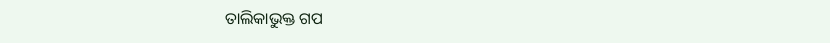ତାଲିକାଭୁକ୍ତ ଗପ